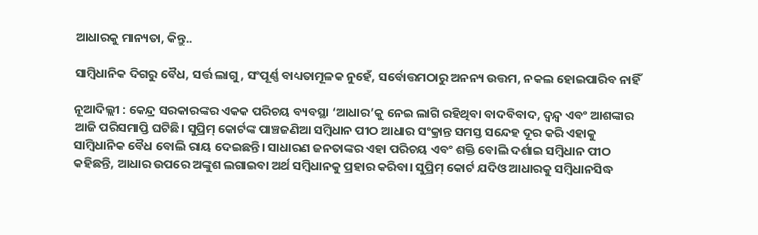ଆଧାରକୁ ମାନ୍ୟତା, କିନ୍ତୁ..

ସାମ୍ବିଧାନିକ ଦିଗରୁ ବୈଧ, ସର୍ତ୍ତ ଲାଗୁ, ସଂପୂର୍ଣ୍ଣ ବାଧ୍ୟତାମୂଳକ ନୁହେଁ, ସର୍ବୋତ୍ତମଠାରୁ ଅନନ୍ୟ ଉତ୍ତମ, ନକଲ ହୋଇପାରିବ ନାହିଁ

ନୂଆଦିଲ୍ଲୀ : କେନ୍ଦ୍ର ସରକାରଙ୍କର ଏକକ ପରିଚୟ ବ୍ୟବସ୍ଥା ‘ଆଧାର’କୁ ନେଇ ଲାଗି ରହିଥିବା ବାଦବିବାଦ, ଦ୍ବନ୍ଦ୍ବ ଏବଂ ଆଶଙ୍କାର ଆଜି ପରିସମାପ୍ତି ଘଟିଛି। ସୁପ୍ରିମ୍ କୋର୍ଟଙ୍କ ପାଞ୍ଚଜଣିଆ ସମ୍ବିଧାନ ପୀଠ ଆଧାର ସଂକ୍ରାନ୍ତ ସମସ୍ତ ସନ୍ଦେହ ଦୂର କରି ଏହାକୁ ସାମ୍ବିଧାନିକ ବୈଧ ବୋଲି ରାୟ ଦେଇଛନ୍ତି। ସାଧାରଣ ଜନତାଙ୍କର ଏହା ପରିଚୟ ଏବଂ ଶକ୍ତି ବୋଲି ଦର୍ଶାଇ ସମ୍ବିଧାନ ପୀଠ କହିଛନ୍ତି, ଆଧାର ଉପରେ ଅଙ୍କୁଶ ଲଗାଇବା ଅର୍ଥ ସମ୍ବିଧାନକୁ ପ୍ରହାର କରିବା। ସୁପ୍ରିମ୍ କୋର୍ଟ ଯଦିଓ ଆଧାରକୁ ସମ୍ବିଧାନସିଦ୍ଧ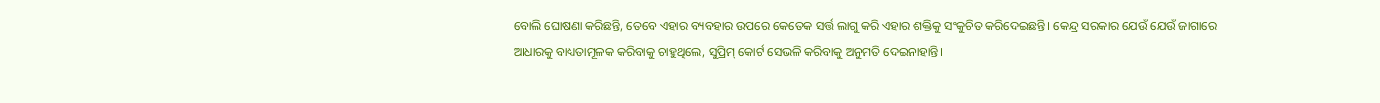ବୋଲି ଘୋଷଣା କରିଛନ୍ତି, ତେବେ ଏହାର ବ୍ୟବହାର ଉପରେ କେତେକ ସର୍ତ୍ତ ଲାଗୁ କରି ଏହାର ଶକ୍ତିକୁ ସଂକୁଚିତ କରିଦେଇଛନ୍ତି। କେନ୍ଦ୍ର ସରକାର ଯେଉଁ ଯେଉଁ ଜାଗାରେ ଆଧାରକୁ ବାଧ୍ୟତାମୂଳକ କରିବାକୁ ଚାହୁଥିଲେ, ସୁପ୍ରିମ୍‌ କୋର୍ଟ ସେଭଳି କରିବାକୁ ଅନୁମତି ଦେଇନାହାନ୍ତି।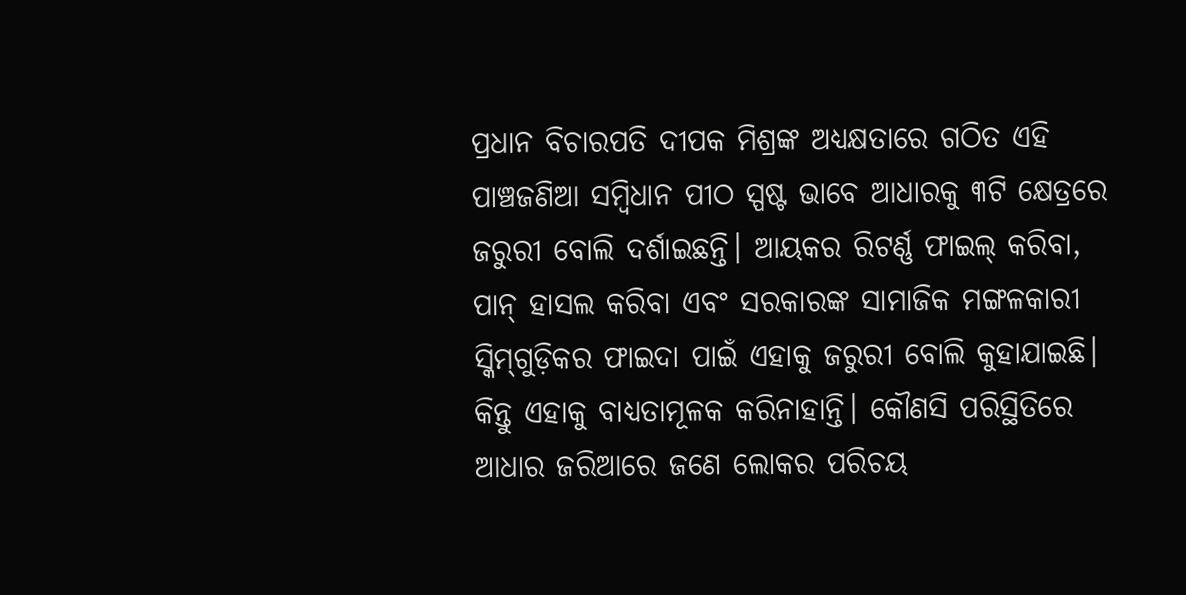ପ୍ରଧାନ ବିଚାରପତି ଦୀପକ ମିଶ୍ରଙ୍କ ଅଧ୍ୟକ୍ଷତାରେ ଗଠିତ ଏହି ପାଞ୍ଚଜଣିଆ ସମ୍ବିଧାନ ପୀଠ ସ୍ପଷ୍ଟ ଭାବେ ଆଧାରକୁ ୩ଟି କ୍ଷେତ୍ରରେ ଜରୁରୀ ବୋଲି ଦର୍ଶାଇଛନ୍ତି। ଆୟକର ରିଟର୍ଣ୍ଣ ଫାଇଲ୍ କରିବା, ପାନ୍ ହାସଲ କରିବା ଏବଂ ସରକାରଙ୍କ ସାମାଜିକ ମଙ୍ଗଳକାରୀ ସ୍କିମ୍‌ଗୁଡ଼ିକର ଫାଇଦା ପାଇଁ ଏହାକୁ ଜରୁରୀ ବୋଲି କୁହାଯାଇଛି। କିନ୍ତୁ ଏହାକୁ ବାଧ୍ୟତାମୂଳକ କରିନାହାନ୍ତି। କୌଣସି ପରିସ୍ଥିତିରେ ଆଧାର ଜରିଆରେ ଜଣେ ଲୋକର ପରିଚୟ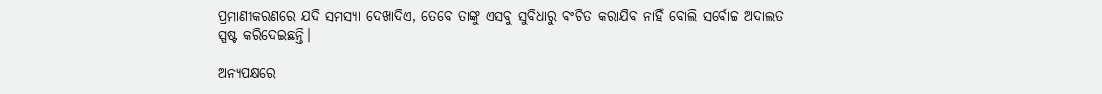ପ୍ରମାଣୀକରଣରେ ଯଦି ସମସ୍ୟା ଦେଖାଦିଏ, ତେବେ ତାଙ୍କୁ ଏସବୁ ସୁବିଧାରୁ ବଂଚିତ କରାଯିବ ନାହିଁ ବୋଲି ସର୍ବୋଚ୍ଚ ଅଦାଲତ ସ୍ପଷ୍ଟ କରିଦେଇଛନ୍ତି।

ଅନ୍ୟପକ୍ଷରେ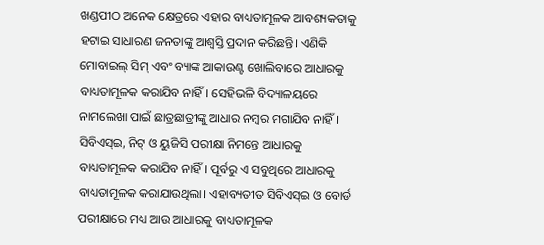ଖଣ୍ଡପୀଠ ଅନେକ କ୍ଷେତ୍ରରେ ଏହାର ବାଧ୍ୟତାମୂଳକ ଆବଶ୍ୟକତାକୁ ହଟାଇ ସାଧାରଣ ଜନତାଙ୍କୁ ଆଶ୍ବସ୍ତି ପ୍ରଦାନ କରିଛନ୍ତି। ଏଣିକି ମୋବାଇଲ୍ ସିମ୍ ଏବଂ ବ୍ୟାଙ୍କ ଆକାଉଣ୍ଟ ଖୋଲିବାରେ ଆଧାରକୁ ବାଧ୍ୟତାମୂଳକ କରାଯିବ ନାହିଁ। ସେହିଭଳି ବିଦ୍ୟାଳୟରେ ନାମଲେଖା ପାଇଁ ଛାତ୍ରଛାତ୍ରୀଙ୍କୁ ଆଧାର ନମ୍ବର ମଗାଯିବ ନାହିଁ। ସିବିଏସ୍ଇ, ନିଟ୍ ଓ ୟୁଜିସି ପରୀକ୍ଷା ନିମନ୍ତେ ଆଧାରକୁ ବାଧ୍ୟତାମୂଳକ କରାଯିବ ନାହିଁ। ପୂର୍ବରୁ ଏ ସବୁଥିରେ ଆଧାରକୁ ବାଧ୍ୟତାମୂଳକ କରାଯାଉଥିଲା। ଏହାବ୍ୟତୀତ ସିବିଏସ୍ଇ ଓ ବୋର୍ଡ ପରୀକ୍ଷାରେ ମଧ୍ୟ ଆଉ ଆଧାରକୁ ବାଧ୍ୟତାମୂଳକ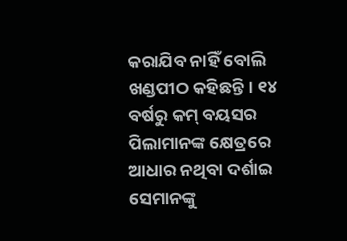କରାଯିବ ନାହିଁ ବୋଲି ଖଣ୍ଡପୀଠ କହିଛନ୍ତି। ୧୪ ବର୍ଷରୁ କମ୍ ବୟସର ପିଲାମାନଙ୍କ କ୍ଷେତ୍ରରେ ଆଧାର ନଥିବା ଦର୍ଶାଇ ସେମାନଙ୍କୁ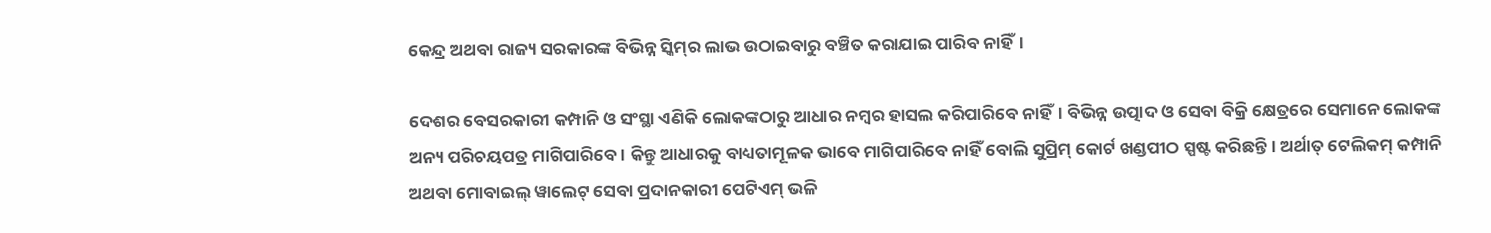କେନ୍ଦ୍ର ଅଥବା ରାଜ୍ୟ ସରକାରଙ୍କ ବିଭିନ୍ନ ସ୍କିମ୍‌ର ଲାଭ ଉଠାଇବାରୁ ବଞ୍ଚିତ କରାଯାଇ ପାରିବ ନାହିଁ।

ଦେଶର ବେସରକାରୀ କମ୍ପାନି ଓ ସଂସ୍ଥା ଏଣିକି ଲୋକଙ୍କଠାରୁ ଆଧାର ନମ୍ବର ହାସଲ କରିପାରିବେ ନାହିଁ। ବିଭିନ୍ନ ଉତ୍ପାଦ ଓ ସେବା ବିକ୍ରି କ୍ଷେତ୍ରରେ ସେମାନେ ଲୋକଙ୍କ ଅନ୍ୟ ପରିଚୟପତ୍ର ମାଗିପାରିବେ। କିନ୍ତୁ ଆଧାରକୁ ବାଧ୍ୟତାମୂଳକ ଭାବେ ମାଗିପାରିବେ ନାହିଁ ବୋଲି ସୁପ୍ରିମ୍ କୋର୍ଟ ଖଣ୍ଡପୀଠ ସ୍ପଷ୍ଟ କରିଛନ୍ତି। ଅର୍ଥାତ୍ ଟେଲିକମ୍ କମ୍ପାନି ଅଥବା ମୋବାଇଲ୍ ୱାଲେଟ୍ ସେବା ପ୍ରଦାନକାରୀ ପେଟିଏମ୍ ଭଳି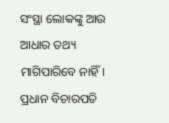ସଂସ୍ଥା ଲୋକଙ୍କୁ ଆଉ ଆଧାର ତଥ୍ୟ ମାଗିପାରିବେ ନାହିଁ।
ପ୍ରଧାନ ବିଚାରପତି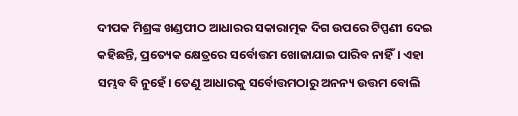ଦୀପକ ମିଶ୍ରଙ୍କ ଖଣ୍ଡପୀଠ ଆଧାରର ସକାରାତ୍ମକ ଦିଗ ଉପରେ ଟିପ୍ପଣୀ ଦେଇ କହିଛନ୍ତି, ପ୍ରତ୍ୟେକ କ୍ଷେତ୍ରରେ ସର୍ବୋତ୍ତମ ଖୋଜାଯାଇ ପାରିବ ନାହିଁ। ଏହା ସମ୍ଭବ ବି ନୁହେଁ। ତେଣୁ ଆଧାରକୁ ସର୍ବୋତ୍ତମଠାରୁ ଅନନ୍ୟ ଉତ୍ତମ ବୋଲି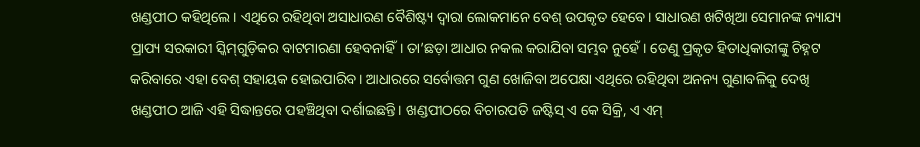ଖଣ୍ଡପୀଠ କହିଥିଲେ। ଏଥିରେ ରହିଥିବା ଅସାଧାରଣ ବୈଶିଷ୍ଟ୍ୟ ଦ୍ବାରା ଲୋକମାନେ ବେଶ୍ ଉପକୃତ ହେବେ। ସାଧାରଣ ଖଟିଖିଆ ସେମାନଙ୍କ ନ୍ୟାଯ୍ୟ ପ୍ରାପ୍ୟ ସରକାରୀ ସ୍କିମ୍‌ଗୁଡ଼ିକର ବାଟମାରଣା ହେବନାହିଁ। ତା’ଛଡ଼ା ଆଧାର ନକଲ କରାଯିବା ସମ୍ଭବ ନୁହେଁ। ତେଣୁ ପ୍ରକୃତ ହିତାଧିକାରୀଙ୍କୁ ଚିହ୍ନଟ କରିବାରେ ଏହା ବେଶ୍ ସହାୟକ ହୋଇପାରିବ। ଆଧାରରେ ସର୍ବୋତ୍ତମ ଗୁଣ ଖୋଜିବା ଅପେକ୍ଷା ଏଥିରେ ରହିଥିବା ଅନନ୍ୟ ଗୁଣାବଳିକୁ ଦେଖି ଖଣ୍ଡପୀଠ ଆଜି ଏହି ସିଦ୍ଧାନ୍ତରେ ପହଞ୍ଚିଥିବା ଦର୍ଶାଇଛନ୍ତି। ଖଣ୍ଡପୀଠରେ ବିଚାରପତି ଜଷ୍ଟିସ୍ ଏ କେ ସିକ୍ରି, ଏ ଏମ୍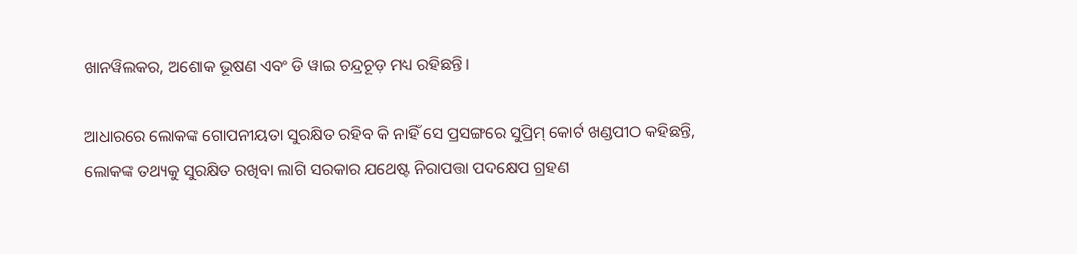ଖାନୱିଲକର, ଅଶୋକ ଭୂଷଣ ଏବଂ ଡି ୱାଇ ଚନ୍ଦ୍ରଚୂଡ଼ ମଧ୍ୟ ରହିଛନ୍ତି।

ଆଧାରରେ ଲୋକଙ୍କ ଗୋପନୀୟତା ସୁରକ୍ଷିତ ରହିବ କି ନାହିଁ ସେ ପ୍ରସଙ୍ଗରେ ସୁପ୍ରିମ୍ କୋର୍ଟ ଖଣ୍ଡପୀଠ କହିଛନ୍ତି, ଲୋକଙ୍କ ତଥ୍ୟକୁ ସୁରକ୍ଷିତ ରଖିବା ଲାଗି ସରକାର ଯଥେଷ୍ଟ ନିରାପତ୍ତା ପଦକ୍ଷେପ ଗ୍ରହଣ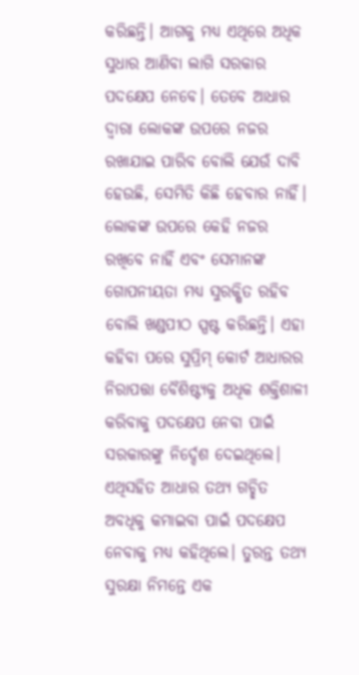କରିଛନ୍ତି। ଆଗକୁ ମଧ୍ୟ ଏଥିରେ ଅଧିକ ସୁଧାର ଆଣିବା ଲାଗି ସରକାର ପଦକ୍ଷେପ ନେବେ। ତେବେ ଆଧାର ଦ୍ବାରା ଲୋକଙ୍କ ଉପରେ ନଜର ରଖାଯାଇ ପାରିବ ବୋଲି ଯେଉଁ ଦାବି ହେଉଛି, ସେମିତି କିଛି ହେବାର ନାହିଁ। ଲୋକଙ୍କ ଉପରେ କେହି ନଜର ରଖିବେ ନାହିଁ ଏବଂ ସେମାନଙ୍କ ଗୋପନୀୟତା ମଧ୍ୟ ସୁରକ୍ଷିତ ରହିବ ବୋଲି ଖଣ୍ଡପୀଠ ସ୍ପଷ୍ଟ କରିଛନ୍ତି। ଏହା କହିବା ପରେ ସୁପ୍ରିମ୍ କୋର୍ଟ ଆଧାରର ନିରାପତ୍ତା ବୈଶିଷ୍ଟ୍ୟକୁ ଅଧିକ ଶକ୍ତିଶାଳୀ କରିବାକୁ ପଦକ୍ଷେପ ନେବା ପାଇଁ ସରକାରଙ୍କୁ ନିର୍ଦ୍ଦେଶ ଦେଇଥିଲେ। ଏଥିସହିତ ଆଧାର ତଥ୍ୟ ଗଚ୍ଛିତ ଅବଧିକୁ କମାଇବା ପାଇଁ ପଦକ୍ଷେପ ନେବାକୁ ମଧ୍ୟ କହିଥିଲେ। ତୁରନ୍ତ ତଥ୍ୟ ସୁରକ୍ଷା ନିମନ୍ତେ ଏକ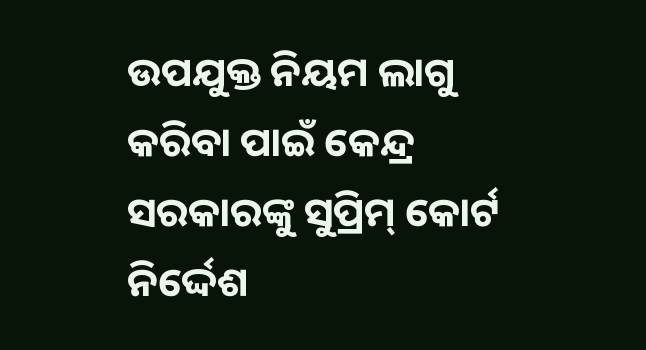ଉପଯୁକ୍ତ ନିୟମ ଲାଗୁ କରିବା ପାଇଁ କେନ୍ଦ୍ର ସରକାରଙ୍କୁ ସୁପ୍ରିମ୍ କୋର୍ଟ ନିର୍ଦ୍ଦେଶ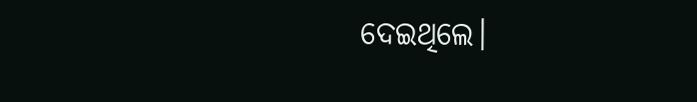ଦେଇଥିଲେ।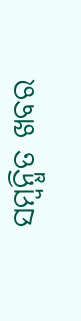ସମ୍ବନ୍ଧିତ ଖବର